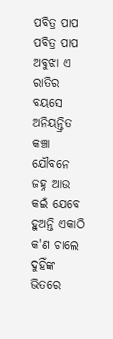ପବିତ୍ର ପାପ
ପବିତ୍ର ପାପ
ଅବୁଝା ଏ ରାତିର ବୟସେ
ଅନିୟନ୍ତ୍ରିତ କଞ୍ଚା ଯୌବନେ
ଜହ୍ନ ଆଉ କଇଁ ଯେବେ ହୁଅନ୍ତି ଏକାଠି
କ'ଣ ଚାଲେ ଦୁହିଁଙ୍କ ଭିତରେ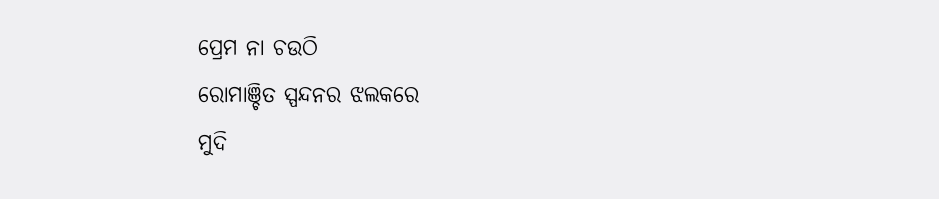ପ୍ରେମ ନା ଚଉଠି
ରୋମାଞ୍ଚିତ ସ୍ପନ୍ଦନର ଝଲକରେ
ମୁଦି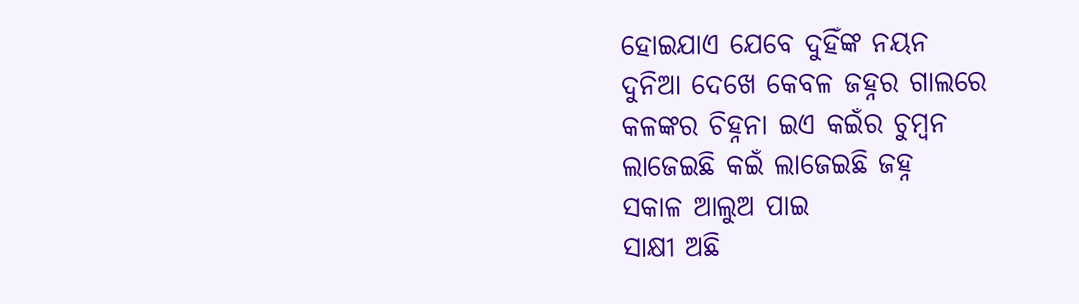ହୋଇଯାଏ ଯେବେ ଦୁହିଁଙ୍କ ନୟନ
ଦୁନିଆ ଦେଖେ କେବଳ ଜହ୍ନର ଗାଲରେ
କଳଙ୍କର ଚିହ୍ନନା ଇଏ କଇଁର ଚୁମ୍ବନ
ଲାଜେଇଛି କଇଁ ଲାଜେଇଛି ଜହ୍ନ
ସକାଳ ଆଲୁଅ ପାଇ
ସାକ୍ଷୀ ଅଛି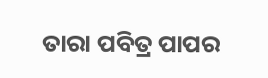ତାରା ପବିତ୍ର ପାପର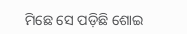ମିଛେ ସେ ପଡ଼ିଛି ଶୋଇ